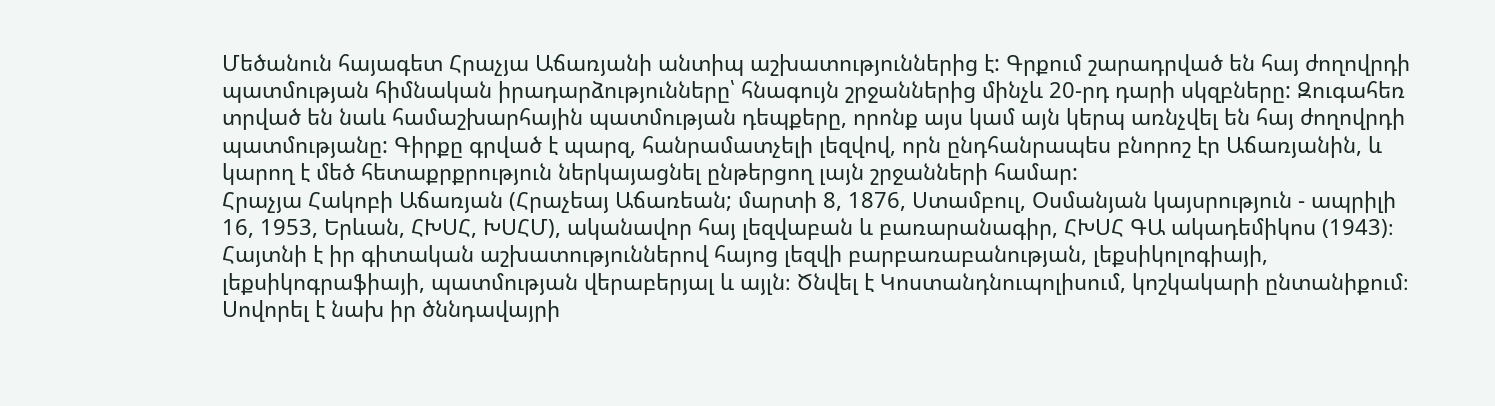Մեծանուն հայագետ Հրաչյա Աճառյանի անտիպ աշխատություններից է: Գրքում շարադրված են հայ ժողովրդի պատմության հիմնական իրադարձությունները՝ հնագույն շրջաններից մինչև 20-րդ դարի սկզբները: Զուգահեռ տրված են նաև համաշխարհային պատմության դեպքերը, որոնք այս կամ այն կերպ առնչվել են հայ ժողովրդի պատմությանը: Գիրքը գրված է պարզ, հանրամատչելի լեզվով, որն ընդհանրապես բնորոշ էր Աճառյանին, և կարող է մեծ հետաքրքրություն ներկայացնել ընթերցող լայն շրջանների համար:
Հրաչյա Հակոբի Աճառյան (Հրաչեայ Աճառեան; մարտի 8, 1876, Ստամբուլ, Օսմանյան կայսրություն - ապրիլի 16, 1953, Երևան, ՀԽՍՀ, ԽՍՀՄ), ականավոր հայ լեզվաբան և բառարանագիր, ՀԽՍՀ ԳԱ ակադեմիկոս (1943)։ Հայտնի է իր գիտական աշխատություններով հայոց լեզվի բարբառաբանության, լեքսիկոլոգիայի, լեքսիկոգրաֆիայի, պատմության վերաբերյալ և այլն։ Ծնվել է Կոստանդնուպոլիսում, կոշկակարի ընտանիքում։ Սովորել է նախ իր ծննդավայրի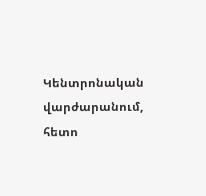Կենտրոնական վարժարանում, հետո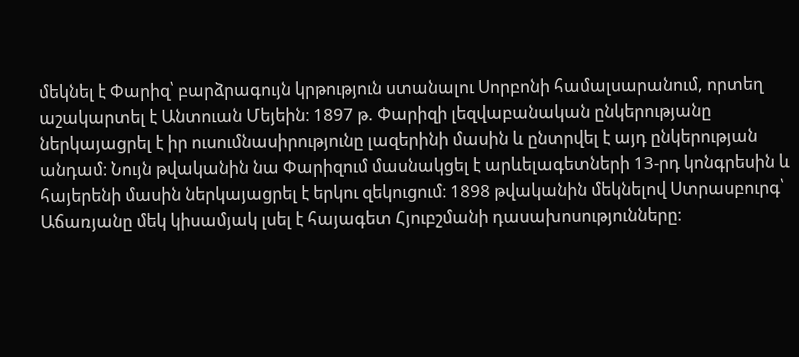մեկնել է Փարիզ՝ բարձրագույն կրթություն ստանալու Սորբոնի համալսարանում, որտեղ աշակարտել է Անտուան Մեյեին։ 1897 թ. Փարիզի լեզվաբանական ընկերությանը ներկայացրել է իր ուսումնասիրությունը լազերինի մասին և ընտրվել է այդ ընկերության անդամ։ Նույն թվականին նա Փարիզում մասնակցել է արևելագետների 13-րդ կոնգրեսին և հայերենի մասին ներկայացրել է երկու զեկուցում։ 1898 թվականին մեկնելով Ստրասբուրգ՝ Աճառյանը մեկ կիսամյակ լսել է հայագետ Հյուբշմանի դասախոսությունները։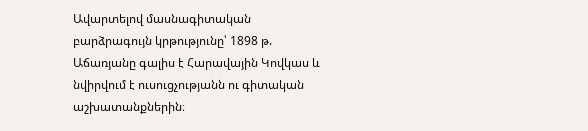Ավարտելով մասնագիտական բարձրագույն կրթությունը՝ 1898 թ. Աճառյանը գալիս է Հարավային Կովկաս և նվիրվում է ուսուցչությանն ու գիտական աշխատանքներին։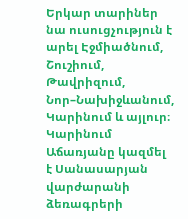Երկար տարիներ նա ուսուցչություն է արել Էջմիածնում, Շուշիում, Թավրիզում, Նոր–Նախիջևանում, Կարինում և այլուր։ Կարինում Աճառյանը կազմել է Սանասարյան վարժարանի ձեռագրերի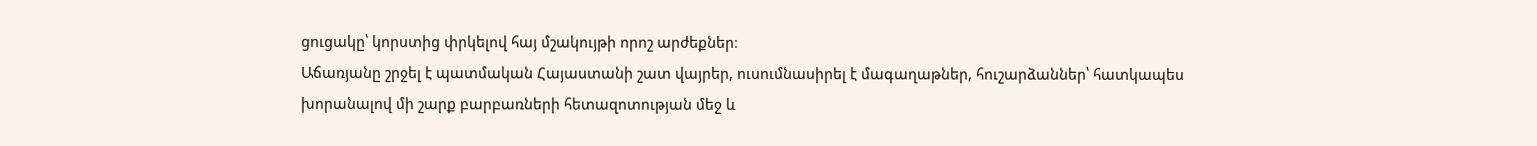ցուցակը՝ կորստից փրկելով հայ մշակույթի որոշ արժեքներ։
Աճառյանը շրջել է պատմական Հայաստանի շատ վայրեր, ուսումնասիրել է մագաղաթներ, հուշարձաններ՝ հատկապես խորանալով մի շարք բարբառների հետազոտության մեջ և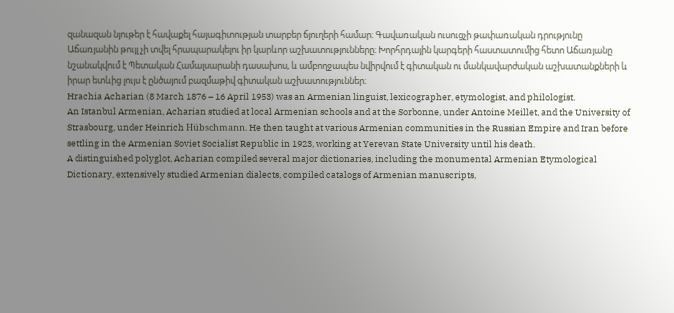զանազան նյութեր է հավաքել հայագիտության տարբեր ճյուղերի համար։ Գավառական ուսուցչի թափառական դրությունը Աճառյանին թույլ չի տվել հրապարակելու իր կարևոր աշխատությունները։ Խորհրդային կարգերի հաստատումից հետո Աճառյանը նշանակվում է Պետական Համալսարանի դասախոս, և ամբողջապես նվիրվում է գիտական ու մանկավարժական աշխատանքների և իրար ետևից լույս է ընծայում բազմաթիվ գիտական աշխատություններ։
Hrachia Acharian (8 March 1876 – 16 April 1953) was an Armenian linguist, lexicographer, etymologist, and philologist.
An Istanbul Armenian, Acharian studied at local Armenian schools and at the Sorbonne, under Antoine Meillet, and the University of Strasbourg, under Heinrich Hübschmann. He then taught at various Armenian communities in the Russian Empire and Iran before settling in the Armenian Soviet Socialist Republic in 1923, working at Yerevan State University until his death.
A distinguished polyglot, Acharian compiled several major dictionaries, including the monumental Armenian Etymological Dictionary, extensively studied Armenian dialects, compiled catalogs of Armenian manuscripts,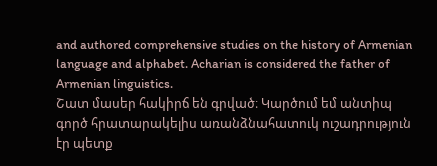and authored comprehensive studies on the history of Armenian language and alphabet. Acharian is considered the father of Armenian linguistics.
Շատ մասեր հակիրճ են գրված։ Կարծում եմ անտիպ գործ հրատարակելիս առանձնահատուկ ուշադրություն էր պետք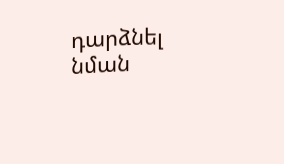դարձնել նման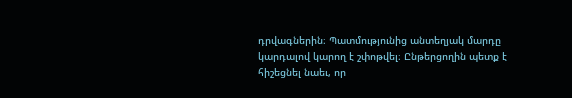դրվագներին։ Պատմությունից անտեղյակ մարդը կարդալով կարող է շփոթվել։ Ընթերցողին պետք է հիշեցնել նաեւ, որ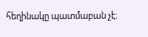հեղինակը պատմաբան չէ։